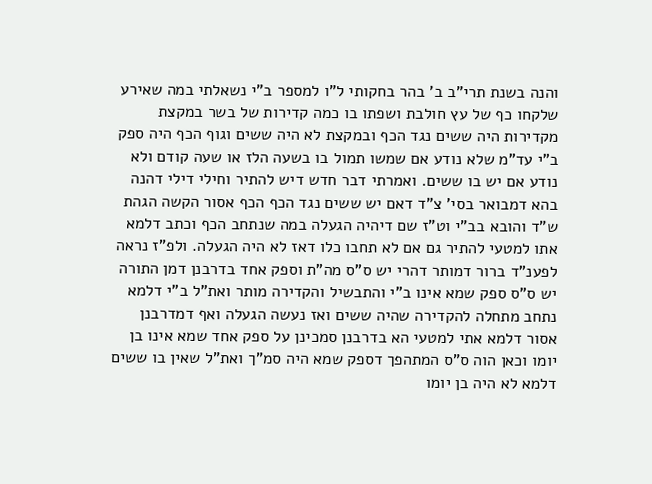והנה בשנת תרי"ב ב' בהר בחקותי ל"ו למספר ב"י נשאלתי במה שאירע שלקחו כף של עץ חולבת ושפתו בו כמה קדירות של בשר במקצת מקדירות היה ששים נגד הכף ובמקצת לא היה ששים וגוף הכף היה ספק ב"י עד"מ שלא נודע אם שמשו תמול בו בשעה הלז או שעה קודם ולא נודע אם יש בו ששים. ואמרתי דבר חדש דיש להתיר וחילי דילי דהנה בהא דמבואר בסי' צ"ד דאם יש ששים נגד הכף הכף אסור הקשה הגהת ש"ד והובא בב"י וט"ז שם דיהיה הגעלה במה שנתחב הכף וכתב דלמא אתו למטעי להתיר גם אם לא תחבו כלו דאז לא היה הגעלה. ולפ"ז נראה לפענ"ד ברור דמותר דהרי יש ס"ס מה"ת וספק אחד בדרבנן דמן התורה יש ס"ס ספק שמא אינו ב"י והתבשיל והקדירה מותר ואת"ל ב"י דלמא נתחב מתחלה להקדירה שהיה ששים ואז נעשה הגעלה ואף דמדרבנן אסור דלמא אתי למטעי הא בדרבנן סמכינן על ספק אחד שמא אינו בן יומו וכאן הוה ס"ס המתהפך דספק שמא היה סמ"ך ואת"ל שאין בו ששים דלמא לא היה בן יומו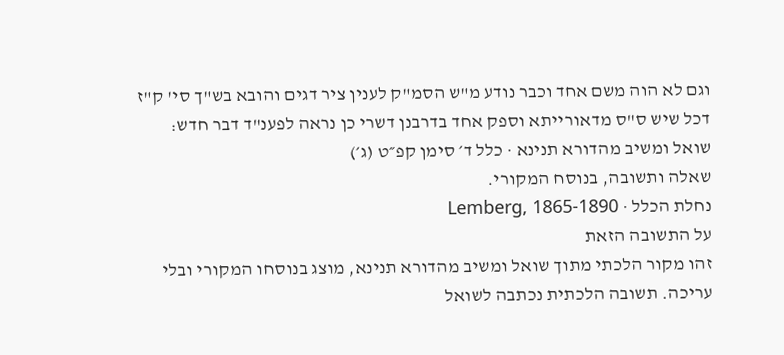וגם לא הוה משם אחד וכבר נודע מ"ש הסמ"ק לענין ציר דגים והובא בש"ך סי' ק"ז דכל שיש ס"ס מדאורייתא וספק אחד בדרבנן דשרי כן נראה לפענ"ד דבר חדש:
שואל ומשיב מהדורא תנינא · כלל ד׳ סימן קפ״ט (ג׳)
שאלה ותשובה, בנוסח המקורי.
נחלת הכלל · Lemberg, 1865-1890
על התשובה הזאת
זהו מקור הלכתי מתוך שואל ומשיב מהדורא תנינא, מוצג בנוסחו המקורי ובלי עריכה. תשובה הלכתית נכתבה לשואל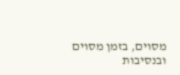מסוים, בזמן מסוים ובנסיבות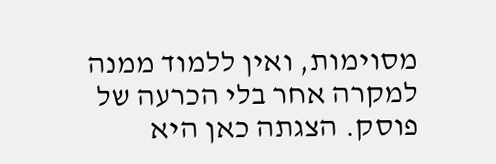מסוימות, ואין ללמוד ממנה למקרה אחר בלי הכרעה של פוסק. הצגתה כאן היא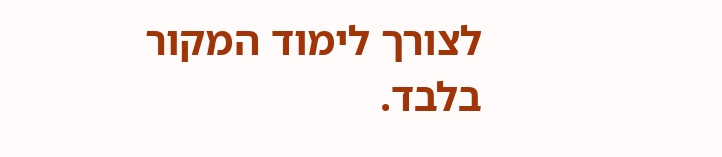לצורך לימוד המקור בלבד.